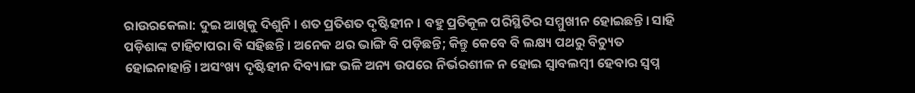ରାଉରକେଲା: ଦୁଇ ଆଖିକୁ ଦିଶୁନି। ଶତ ପ୍ରତିଶତ ଦୃଷ୍ଟିହୀନ। ବହୁ ପ୍ରତିକୂଳ ପରିସ୍ଥିତିର ସମ୍ମୁଖୀନ ହୋଇଛନ୍ତି। ସାହି ପଡ଼ିଶାଙ୍କ ଟାହିଟାପରା ବି ସହିଛନ୍ତି। ଅନେକ ଥର ଭାଙ୍ଗି ବି ପଡ଼ିଛନ୍ତି; କିନ୍ତୁ କେବେ ବି ଲକ୍ଷ୍ୟ ପଥରୁ ବିଚ୍ୟୁତ ହୋଇନାହାନ୍ତି। ଅସଂଖ୍ୟ ଦୃଷ୍ଟିହୀନ ଦିବ୍ୟାଙ୍ଗ ଭଳି ଅନ୍ୟ ଉପରେ ନିର୍ଭରଶୀଳ ନ ହୋଇ ସ୍ୱାବଲମ୍ବୀ ହେବାର ସ୍ୱପ୍ନ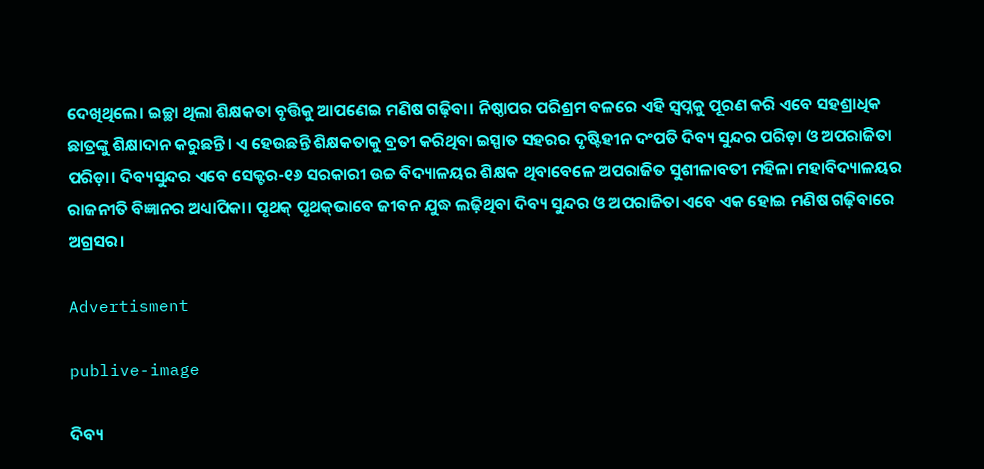ଦେଖିଥିଲେ। ଇଚ୍ଛା ଥିଲା ଶିକ୍ଷକତା ବୃତ୍ତିକୁ ଆପଣେଇ ମଣିଷ ଗଢ଼ିବା। ନିଷ୍ଠାପର ପରିଶ୍ରମ ବଳରେ ଏହି ସ୍ବପ୍ନକୁ ପୂରଣ କରି ଏବେ ସହଶ୍ରାଧିକ ଛାତ୍ରଙ୍କୁ ଶିକ୍ଷାଦାନ କରୁଛନ୍ତି। ଏ ହେଉଛନ୍ତି ଶିକ୍ଷକତାକୁ ବ୍ରତୀ କରିଥିବା ଇସ୍ପାତ ସହରର ଦୃଷ୍ଟିହୀନ ଦଂପତି ଦିବ୍ୟ ସୁନ୍ଦର ପରିଡ଼ା ଓ ଅପରାଜିତା ପରିଡ଼ା। ଦିବ୍ୟସୁନ୍ଦର ଏବେ ସେକ୍ଟର-୧୬ ସରକାରୀ ଉଚ୍ଚ ବିଦ୍ୟାଳୟର ଶିକ୍ଷକ ଥିବାବେଳେ ଅପରାଜିତ ସୁଶୀଳାବତୀ ମହିଳା ମହାବିଦ୍ୟାଳୟର ରାଜନୀତି ବିଜ୍ଞାନର ଅଧ୍ୟାପିକା। ପୃଥକ୍‌ ପୃଥକ୍‌ଭାବେ ଜୀବନ ଯୁଦ୍ଧ ଲଢ଼ିଥିବା ଦିବ୍ୟ ସୁନ୍ଦର ଓ ଅପରାଜିତା ଏବେ ଏକ ହୋଇ ମଣିଷ ଗଢ଼ିବା‌ରେ ଅଗ୍ରସର।

Advertisment

publive-image

ଦିବ୍ୟ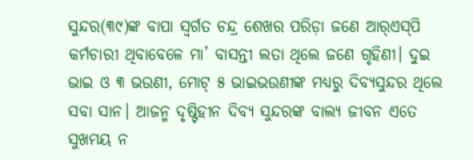ସୁନ୍ଦର(୩୯)ଙ୍କ ବାପା ସ୍ୱର୍ଗତ ଚନ୍ଦ୍ର ଶେଖର ପରିଡ଼ା ଜଣେ ଆର୍‌ଏସ୍‌ପି କର୍ମଚାରୀ ଥିବାବେଳେ ମା’ ବାସନ୍ତୀ ଲତା ଥିଲେ ଜଣେ ଗୃହିଣୀ। ଦୁଇ ଭାଇ ଓ ୩ ଭଉଣୀ, ମୋଟ୍‌ ୫ ଭାଇଭଉଣୀଙ୍କ ମଧ୍ୟରୁ ଦିବ୍ୟସୁନ୍ଦର ଥିଲେ ସବା ସାନ। ଆଜନ୍ମ ଦୃଷ୍ଟିହୀନ ଦିବ୍ୟ ସୁନ୍ଦରଙ୍କ ବାଲ୍ୟ ଜୀବନ ଏତେ ସୁଖମୟ ନ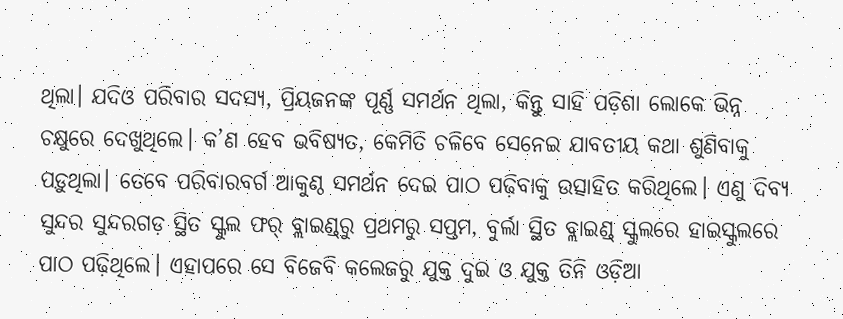ଥିଲା। ଯଦିଓ ପରିବାର ସଦସ୍ୟ, ପ୍ରିୟଜନଙ୍କ ପୂର୍ଣ୍ଣ ସମର୍ଥନ ଥିଲା, କିନ୍ତୁ ସାହି ପଡ଼ିଶା ଲୋକେ ଭିନ୍ନ ଚକ୍ଷୁରେ ଦେଖୁଥିଲେ। କ’ଣ ହେବ ଭବିଷ୍ୟତ, କେମିତି ଚଳିବେ ସେନେଇ ଯାବତୀୟ କଥା ଶୁଣିବାକୁ ପଡ଼ୁଥିଲା। ତେବେ ପରିବାରବର୍ଗ ଆକୁଣ୍ଠ ସମର୍ଥନ ଦେଇ ପାଠ ପଢ଼ିବାକୁ ଉତ୍ସାହିତ କରିଥିଲେ। ଏଣୁ ଦିବ୍ୟ ସୁନ୍ଦର ସୁନ୍ଦରଗଡ଼ ସ୍ଥିତ ସ୍କୁଲ ଫର୍‌ ବ୍ଲାଇଣ୍ଡ୍‌ରୁ ପ୍ରଥମରୁ ସପ୍ତମ, ବୁର୍ଲା ସ୍ଥିତ ବ୍ଲାଇଣ୍ଡ୍‌ ସ୍କୁଲରେ ହାଇସ୍କୁଲରେ ପାଠ ପଢ଼ିଥିଲେ। ଏହାପରେ ସେ ବିଜେବି କଲେଜରୁ ଯୁକ୍ତ ଦୁଇ ଓ ଯୁକ୍ତ ତିନି ଓଡ଼ିଆ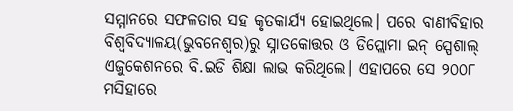ସମ୍ମାନରେ ସଫଳତାର ସହ କୃତକାର୍ଯ୍ୟ ହୋଇଥିଲେ। ପରେ ବାଣୀବିହାର ବିଶ୍ୱବିଦ୍ୟାଳୟ(ଭୁବନେଶ୍ୱର)ରୁ ସ୍ନାତକୋତ୍ତର ଓ ଡିପ୍ଲୋମା ଇନ୍‌ ସ୍ପେଶାଲ୍‌ ଏଜୁକେଶନରେ ବି.ଇଡି ଶିକ୍ଷା ଲାଭ କରିଥିଲେ। ଏହାପରେ ସେ ୨୦୦୮ ମସିହାରେ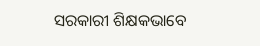ସରକାରୀ ଶିକ୍ଷକଭାବେ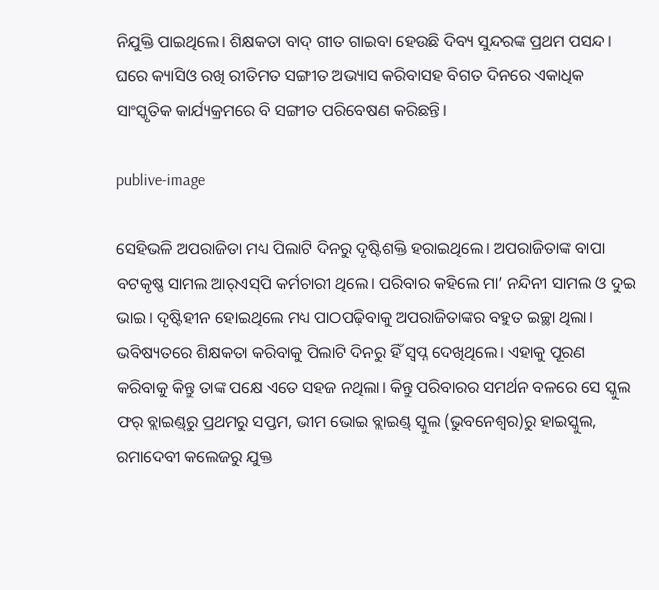ନିଯୁକ୍ତି ପାଇଥିଲେ। ଶିକ୍ଷକତା ବାଦ୍‌ ଗୀତ ଗାଇବା ହେଉଛି ଦିବ୍ୟ ସୁନ୍ଦରଙ୍କ ପ୍ରଥମ ପସନ୍ଦ। ଘରେ କ୍ୟାସିଓ ରଖି ରୀତିମତ ସଙ୍ଗୀତ ଅଭ୍ୟାସ କରିବାସହ ବିଗତ ଦିନରେ ଏକାଧିକ ସାଂସ୍କୃତିକ କାର୍ଯ୍ୟକ୍ରମରେ ବି ସଙ୍ଗୀତ ପରିବେଷଣ କରିଛନ୍ତି।

publive-image

ସେହିଭଳି ଅପରାଜିତା ମଧ୍ୟ ପିଲାଟି ଦିନରୁ ଦୃଷ୍ଟିଶକ୍ତି ହରାଇଥିଲେ। ଅପରାଜିତାଙ୍କ ବାପା ବଟକୃଷ୍ଣ ସାମଲ ଆର୍‌ଏସ୍‌ପି କର୍ମଚାରୀ ଥିଲେ। ପରିବାର କହିଲେ ମା’ ନନ୍ଦିନୀ ସାମଲ ଓ ଦୁଇ ଭାଇ। ଦୃଷ୍ଟିହୀନ ହୋଇଥିଲେ ମଧ୍ୟ ପାଠପଢ଼ିବାକୁ ଅପରାଜିତାଙ୍କର ବହୁତ ଇଚ୍ଛା ଥିଲା। ଭବି‌ଷ୍ୟତରେ ଶିକ୍ଷକତା କରିବାକୁ ପିଲାଟି ଦିନରୁ ହିଁ ସ୍ବପ୍ନ ଦେଖିଥିଲେ। ଏହାକୁ ପୂରଣ କରିବାକୁ କିନ୍ତୁ ତାଙ୍କ ପକ୍ଷେ ଏତେ ସହଜ ନଥିଲା। କିନ୍ତୁ ପରିବାରର ସମର୍ଥନ ବଳରେ ସେ ସ୍କୁଲ ଫର୍‌ ବ୍ଲାଇଣ୍ଡ୍‌ରୁ ପ୍ରଥମରୁ ସପ୍ତମ, ଭୀମ ଭୋଇ ବ୍ଲାଇଣ୍ଡ୍‌ ସ୍କୁଲ (ଭୁବନେଶ୍ୱର)ରୁ ହାଇସ୍କୁଲ, ରମାଦେବୀ କଲେଜରୁ ଯୁକ୍ତ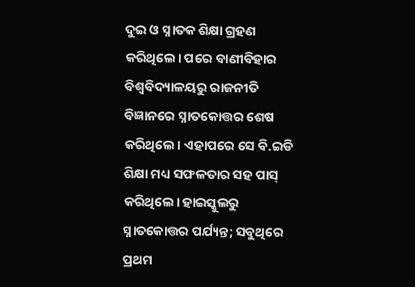ଦୁଇ ଓ ସ୍ନାତକ ଶିକ୍ଷା ଗ୍ରହଣ କରିଥିଲେ। ପରେ ବାଣୀବିହାର ବିଶ୍ୱବିଦ୍ୟାଳୟରୁ ରାଜନୀତି ବିଜ୍ଞାନରେ ସ୍ନାତକୋତ୍ତର ଶେଷ କରିଥିଲେ। ଏହାପରେ ସେ ବି.ଇଡି ଶିକ୍ଷା ମଧ୍ୟ ସଫଳତାର ସହ ପାସ୍‌ କରିଥିଲେ। ହାଇସ୍କୁଲରୁ ସ୍ନାତକୋତ୍ତର ପର୍ଯ୍ୟନ୍ତ; ସବୁଥିରେ ପ୍ରଥମ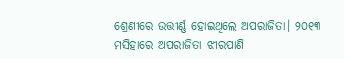ଶ୍ରେଣୀରେ ଉତ୍ତୀର୍ଣ୍ଣ ହୋଇଥିଲେ ଅପରାଜିତା। ୨୦୧୩ ମସିହାରେ ଅପରାଜିତା ଝୀରପାଣି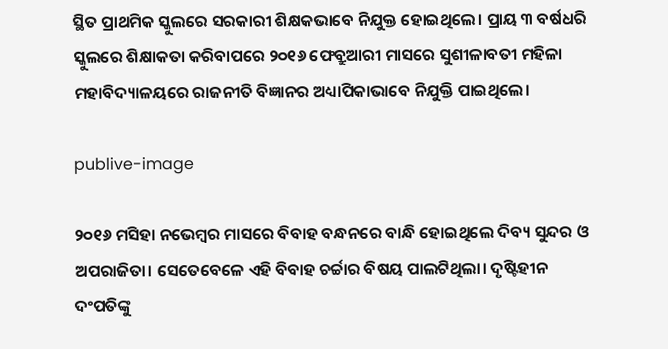ସ୍ଥିତ ପ୍ରାଥମିକ ସ୍କୁଲରେ ସରକାରୀ ଶିକ୍ଷକଭାବେ ନିଯୁକ୍ତ ହୋଇଥିଲେ। ପ୍ରାୟ ୩ ବର୍ଷଧରି ସ୍କୁଲରେ ଶିକ୍ଷାକତା କରିବାପରେ ୨୦୧୬ ଫେବ୍ରୁଆରୀ ମାସରେ ସୁଶୀଳାବତୀ ମହିଳା ମହାବିଦ୍ୟାଳୟରେ ରାଜନୀତି ବିଜ୍ଞାନର ଅଧ୍ୟାପିକାଭାବେ ନିଯୁକ୍ତି ପାଇଥିଲେ।

publive-image

୨୦୧୬ ମସିହା ନଭେମ୍ବର ମାସରେ ବିବାହ ବନ୍ଧନରେ ବାନ୍ଧି ହୋଇଥିଲେ ଦିବ୍ୟ ସୁନ୍ଦର ଓ ଅପରାଜିତା। ସେତେବେଳେ ଏହି ବିବାହ ଚର୍ଚ୍ଚାର ବିଷୟ ପାଲଟିଥିଲା। ଦୃଷ୍ଟିହୀନ ଦଂପତିଙ୍କୁ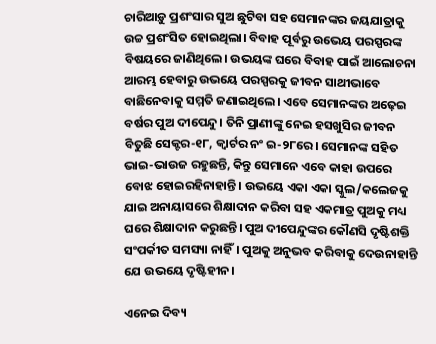ଚାରିଆଡ଼ୁ ପ୍ରଶଂସାର ସୁଅ ଛୁଟିବା ସହ ସେମାନଙ୍କର ଜୟଯାତ୍ରାକୁ ଉଚ୍ଚ ପ୍ରଶଂସିତ ହୋଇଥିଲା। ବିବାହ ପୂର୍ବରୁ ଉଭେୟ ପରସ୍ପରଙ୍କ ବିଷୟରେ ଜାଣିଥିଲେ। ଉଭୟଙ୍କ ଘରେ ବିବାହ ପାଇଁ ଆଲୋଚନା ଆରମ୍ଭ ହେବାରୁ ଉଭୟେ ପରସ୍ପରକୁ ଜୀବନ ସାଥୀଭାବେ ବାଛିନେବାକୁ ସମ୍ମତି ଜଣାଇଥିଲେ। ଏବେ ସେମାନଙ୍କର ଅଢ଼େଇ ବର୍ଷର ପୁଅ ଦୀପେନ୍ଦୁ। ତିନି ପ୍ରାଣୀଙ୍କୁ ନେଇ ହସଖୁସିର ଜୀବନ ବିତୁଛି ସେକ୍ଟର-୧୮, କ୍ବାର୍ଟର ନଂ ଇ-୨୮ରେ। ସେମାନଙ୍କ ସହିତ ଭାଇ-ଭାଉଜ ରହୁଛନ୍ତି, କିନ୍ତୁ ସେମାନେ ଏବେ କାହା ଉପରେ ବୋଝ ହୋଇରହିନାହାନ୍ତି। ଉଭୟେ ଏକା ଏକା ସ୍କୁଲ/କଲେଜକୁ ଯାଇ ଅନାୟାସରେ ଶିକ୍ଷାଦାନ କରିବା ସହ ଏକମାତ୍ର ପୁଅକୁ ମଧ୍ୟ ଘରେ ଶିକ୍ଷାଦାନ କରୁଛନ୍ତି। ପୁଅ ଦୀପେନ୍ଦୁଙ୍କର କୌଣସି ଦୃଷ୍ଟିଶକ୍ତି ସଂପର୍କୀତ ସମସ୍ୟା ନାହିଁ। ପୁଅକୁ ଅନୁଭବ କରିବାକୁ ଦେଉନାହାନ୍ତି ଯେ ଉଭୟେ ଦୃଷ୍ଟିହୀନ।

ଏନେଇ ଦିବ୍ୟ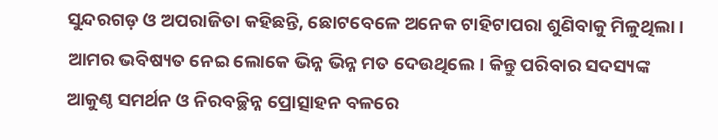ସୁନ୍ଦରଗଡ଼ ଓ ଅପରାଜିତା କହିଛନ୍ତି, ଛୋଟବେଳେ ଅନେକ ଟାହିଟାପରା ଶୁଣିବାକୁ ମିଳୁଥିଲା। ଆମର ଭବିଷ୍ୟତ ନେଇ ଲୋକେ ଭିନ୍ନ ଭିନ୍ନ ମତ ଦେଉଥିଲେ। କିନ୍ତୁ ପରିବାର ସଦସ୍ୟଙ୍କ ଆକୁଣ୍ଠ ସମର୍ଥନ ଓ ନିରବଚ୍ଛିନ୍ନ ପ୍ରୋତ୍ସାହନ ବଳରେ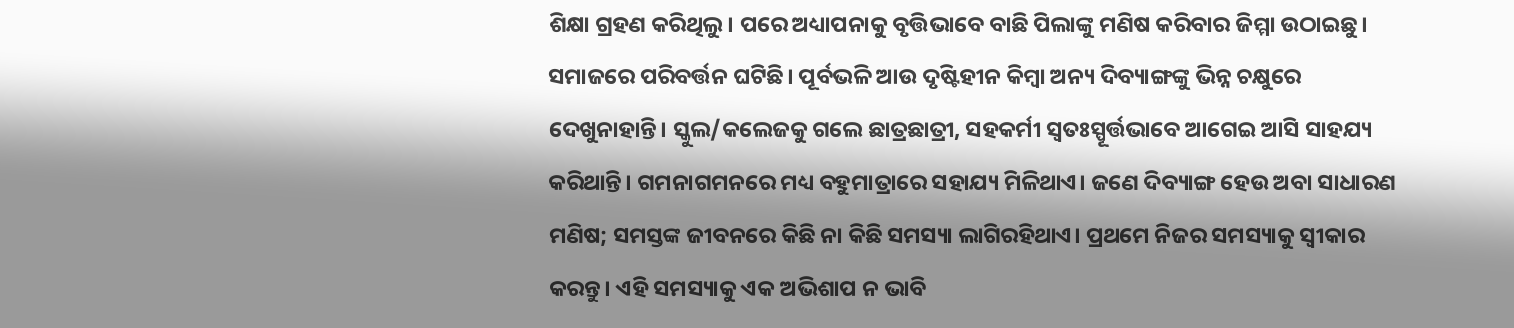ଶିକ୍ଷା ଗ୍ରହଣ କରିଥିଲୁ। ପରେ ଅଧ୍ୟାପନାକୁ ବୃତ୍ତିଭାବେ ବାଛି ପିଲାଙ୍କୁ ମଣିଷ କରିବାର ଜିମ୍ମା ଉଠାଇଛୁ। ସମାଜରେ ପରିବର୍ତ୍ତନ ଘଟିଛି। ପୂର୍ବଭଳି ଆଉ ଦୃଷ୍ଟିହୀନ କିମ୍ବା ଅନ୍ୟ ଦିବ୍ୟାଙ୍ଗଙ୍କୁ ଭିନ୍ନ ଚକ୍ଷୁରେ ଦେଖୁନାହାନ୍ତି। ସ୍କୁଲ/କଲେଜକୁ ଗଲେ ଛାତ୍ରଛାତ୍ରୀ, ସହକର୍ମୀ ସ୍ବତଃସ୍ପୂର୍ତ୍ତଭାବେ ଆଗେଇ ଆସି ସାହଯ୍ୟ କରିଥାନ୍ତି। ଗମନାଗମନରେ ମଧ୍ୟ ବହୁମାତ୍ରାରେ ସହାଯ୍ୟ ମିଳିଥାଏ। ଜଣେ ଦିବ୍ୟାଙ୍ଗ ହେଉ ଅବା ସାଧାରଣ ମଣିଷ; ସମସ୍ତଙ୍କ ଜୀବନରେ କିଛି ନା କିଛି ସମସ୍ୟା ଲାଗିରହିଥାଏ। ପ୍ରଥମେ ନିଜର ସମସ୍ୟାକୁ ସ୍ବୀକାର କରନ୍ତୁ। ଏହି ସମସ୍ୟାକୁ ଏକ ଅଭିଶାପ ନ ଭାବି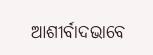ଆଶୀର୍ବାଦଭାବେ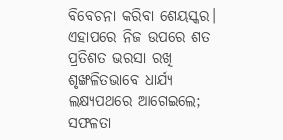ବିବେଚନା କରିବା ଶେୟସ୍କର। ଏହାପରେ ନିଜ ଉପରେ ଶତ ପ୍ରତିଶତ ଭରସା ରଖି ଶୃଙ୍ଖଳିତଭାବେ ଧାର୍ଯ୍ୟ ଲକ୍ଷ୍ୟପଥରେ ଆଗେଇଲେ; ସଫଳତା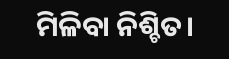ମିଳିବା ନିଶ୍ଚିତ।